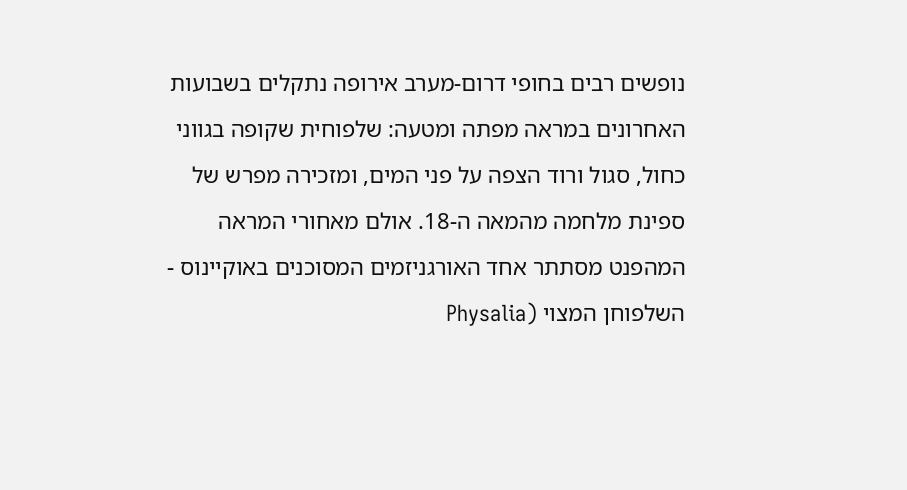נופשים רבים בחופי דרום-מערב אירופה נתקלים בשבועות האחרונים במראה מפתה ומטעה: שלפוחית שקופה בגווני כחול, סגול ורוד הצפה על פני המים, ומזכירה מפרש של ספינת מלחמה מהמאה ה-18. אולם מאחורי המראה המהפנט מסתתר אחד האורגניזמים המסוכנים באוקיינוס - השלפוחן המצוי (Physalia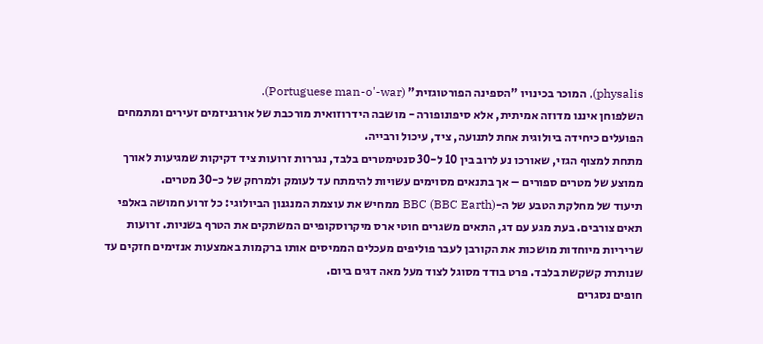physalis), המוכר בכינויו "הספינה הפורטוגזית" (Portuguese man-o'-war).
השלפוחן איננו מדוזה אמיתית, אלא סיפונופורה - מושבה הידרוזואית מורכבת של אורגניזמים זעירים ומתמחים הפועלים כיחידה ביולוגית אחת לתנועה, ציד, עיכול ורבייה.
מתחת למצוף הגזי, שאורכו נע לרוב בין 10 ל-30 סנטימטרים בלבד, נגררות זרועות ציד דקיקות שמגיעות לאורך ממוצע של מטרים ספורים – אך בתנאים מסוימים עשויות להימתח עד לעומק ולמרחק של כ-30 מטרים.
תיעוד של מחלקת הטבע של ה-BBC (BBC Earth) ממחיש את עוצמת המנגנון הביולוגי: כל זרוע חמושה באלפי תאים צורבים. בעת מגע עם דג, התאים משגרים חוטי ארס מיקרוסקופיים המשתקים את הטרף בשניות. זרועות שריריות מיוחדות מושכות את הקורבן לעבר פוליפים מעכלים הממיסים אותו ברקמות באמצעות אנזימים חזקים עד שנותרת קשקשת בלבד. פרט בודד מסוגל לצוד מעל מאה דגים ביום.
חופים נסגרים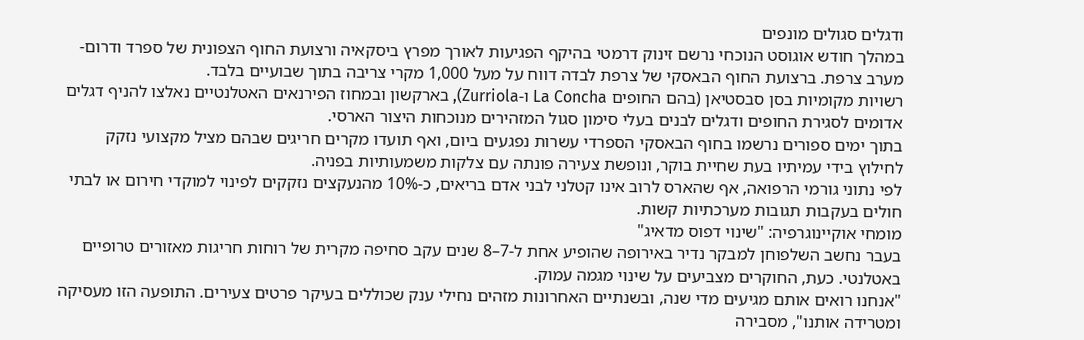ודגלים סגולים מונפים
במהלך חודש אוגוסט הנוכחי נרשם זינוק דרמטי בהיקף הפגיעות לאורך מפרץ ביסקאיה ורצועת החוף הצפונית של ספרד ודרום-מערב צרפת. ברצועת החוף הבאסקי של צרפת לבדה דווח על מעל 1,000 מקרי צריבה בתוך שבועיים בלבד.
רשויות מקומיות בסן סבסטיאן (בהם החופים La Concha ו-Zurriola), בארקשון ובמחוז הפירנאים האטלנטיים נאלצו להניף דגלים אדומים לסגירת החופים ודגלים לבנים בעלי סימון סגול המזהירים מנוכחות היצור הארסי.
בתוך ימים ספורים נרשמו בחוף הבאסקי הספרדי עשרות נפגעים ביום, ואף תועדו מקרים חריגים שבהם מציל מקצועי נזקק לחילוץ בידי עמיתיו בעת שחיית בוקר, ונופשת צעירה פונתה עם צלקות משמעותיות בפניה.
לפי נתוני גורמי הרפואה, אף שהארס לרוב אינו קטלני לבני אדם בריאים, כ-10% מהנעקצים נזקקים לפינוי למוקדי חירום או לבתי חולים בעקבות תגובות מערכתיות קשות.
מומחי אוקיינוגרפיה: "שינוי דפוס מדאיג"
בעבר נחשב השלפוחן למבקר נדיר באירופה שהופיע אחת ל-7–8 שנים עקב סחיפה מקרית של רוחות חריגות מאזורים טרופיים באטלנטי. כעת, החוקרים מצביעים על שינוי מגמה עמוק.
"אנחנו רואים אותם מגיעים מדי שנה, ובשנתיים האחרונות מזהים נחילי ענק שכוללים בעיקר פרטים צעירים. התופעה הזו מעסיקה ומטרידה אותנו", מסבירה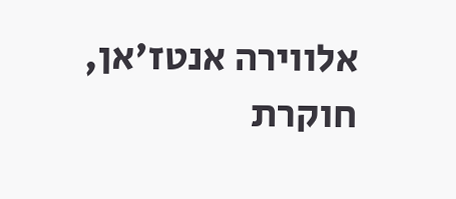אלווירה אנטז'אן, חוקרת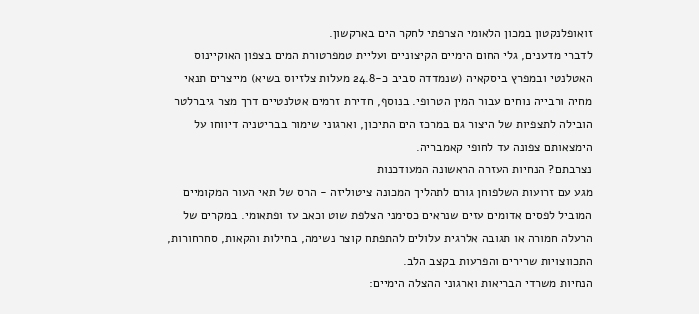זואופלנקטון במכון הלאומי הצרפתי לחקר הים בארקשון.
לדברי מדענים, גלי החום הימיים הקיצוניים ועליית טמפרטורת המים בצפון האוקיינוס האטלנטי ובמפרץ ביסקאיה (שנמדדה סביב כ-24.8 מעלות צלזיוס בשיא) מייצרים תנאי מחיה ורבייה נוחים עבור המין הטרופי. בנוסף, חדירת זרמים אטלנטיים דרך מצר גיברלטר הובילה לתצפיות של היצור גם במרכז הים התיכון, וארגוני שימור בבריטניה דיווחו על הימצאותם צפונה עד לחופי קאמבריה.
נצרבתם? הנחיות העזרה הראשונה המעודכנות
מגע עם זרועות השלפוחן גורם לתהליך המכונה ציטוליזה - הרס של תאי העור המקומיים המוביל לפסים אדומים עזים שנראים כסימני הצלפת שוט וכאב עז ופתאומי. במקרים של הרעלה חמורה או תגובה אלרגית עלולים להתפתח קוצר נשימה, בחילות והקאות, סחרחורות, התכווצויות שרירים והפרעות בקצב הלב.
הנחיות משרדי הבריאות וארגוני ההצלה הימיים: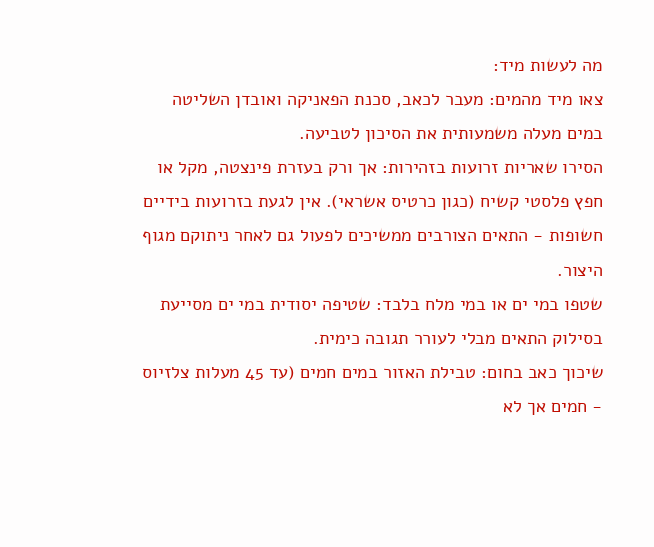מה לעשות מיד:
צאו מיד מהמים: מעבר לכאב, סכנת הפאניקה ואובדן השליטה במים מעלה משמעותית את הסיכון לטביעה.
הסירו שאריות זרועות בזהירות: אך ורק בעזרת פינצטה, מקל או חפץ פלסטי קשיח (כגון כרטיס אשראי). אין לגעת בזרועות בידיים חשופות - התאים הצורבים ממשיכים לפעול גם לאחר ניתוקם מגוף היצור.
שטפו במי ים או במי מלח בלבד: שטיפה יסודית במי ים מסייעת בסילוק התאים מבלי לעורר תגובה כימית.
שיכוך כאב בחום: טבילת האזור במים חמים (עד 45 מעלות צלזיוס - חמים אך לא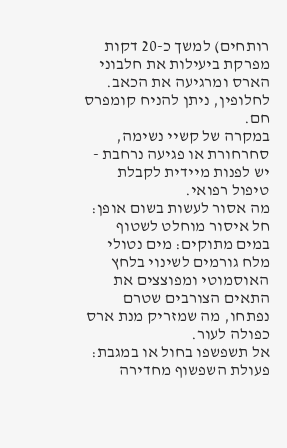רותחים) למשך כ-20 דקות מפרקת ביעילות את חלבוני הארס ומרגיעה את הכאב. לחלופין, ניתן להניח קומפרס חם.
במקרה של קשיי נשימה, סחרחורת או פגיעה נרחבת - יש לפנות מיידית לקבלת טיפול רפואי.
מה אסור לעשות בשום אופן:
חל איסור מוחלט לשטוף במים מתוקים: מים נטולי מלח גורמים לשינוי בלחץ האוסמוטי ומפוצצים את התאים הצורבים שטרם נפתחו, מה שמזריק מנת ארס כפולה לעור.
אל תשפשפו בחול או במגבת: פעולת השפשוף מחדירה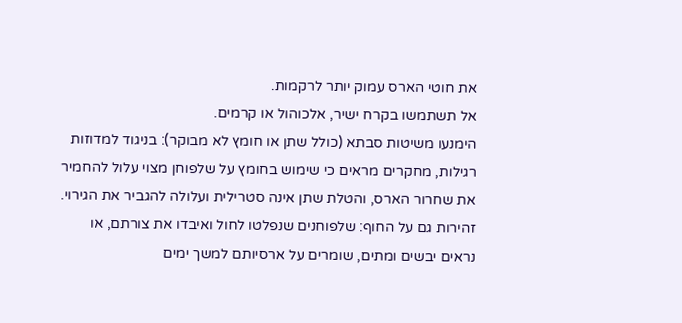את חוטי הארס עמוק יותר לרקמות.
אל תשתמשו בקרח ישיר, אלכוהול או קרמים.
הימנעו משיטות סבתא (כולל שתן או חומץ לא מבוקר): בניגוד למדוזות רגילות, מחקרים מראים כי שימוש בחומץ על שלפוחן מצוי עלול להחמיר את שחרור הארס, והטלת שתן אינה סטרילית ועלולה להגביר את הגירוי.
זהירות גם על החוף: שלפוחנים שנפלטו לחול ואיבדו את צורתם, או נראים יבשים ומתים, שומרים על ארסיותם למשך ימים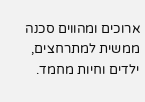ארוכים ומהווים סכנה ממשית למתרחצים, ילדים וחיות מחמד.